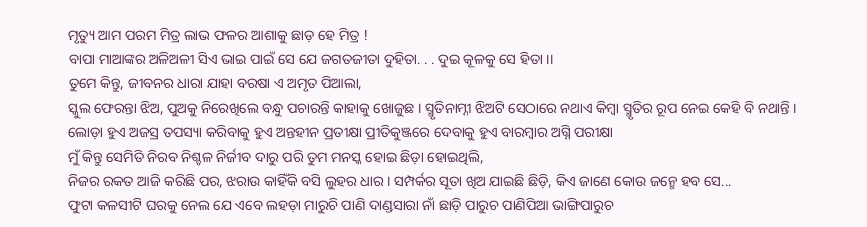ମୃତ୍ୟୁ ଆମ ପରମ ମିତ୍ର ଲାଭ ଫଳର ଆଶାକୁ ଛାଡ଼ ହେ ମିତ୍ର !
ବାପା ମାଆଙ୍କର ଅଳିଅଳୀ ସିଏ ଭାଇ ପାଇଁ ସେ ଯେ ଜଗତଜୀତା ଦୁହିତା. . . ଦୁଇ କୂଳକୁ ସେ ହିତା ।।
ତୁମେ କିନ୍ତୁ, ଜୀବନର ଧାରା ଯାହା ବରଷା ଏ ଅମୃତ ପିଆଲା,
ସ୍କୁଲ ଫେରନ୍ତା ଝିଅ, ପୁଅକୁ ନିରେଖିଲେ ବନ୍ଧୁ ପଚାରନ୍ତି କାହାକୁ ଖୋଜୁଛ । ସ୍ମୃତିନାମ୍ନୀ ଝିଅଟି ସେଠାରେ ନଥାଏ କିମ୍ୱା ସ୍ମୃତିର ରୂପ ନେଇ କେହି ବି ନଥାନ୍ତି ।
ଲୋଡ଼ା ହୁଏ ଅଜସ୍ର ତପସ୍ୟା କରିବାକୁ ହୁଏ ଅନ୍ତହୀନ ପ୍ରତୀକ୍ଷା ପ୍ରୀତିକୁଞ୍ଜରେ ଦେବାକୁ ହୁଏ ବାରମ୍ୱାର ଅଗ୍ନି ପରୀକ୍ଷା
ମୁଁ କିନ୍ତୁ ସେମିତି ନିରବ ନିଶ୍ଚଳ ନିର୍ଜୀବ ଦାରୁ ପରି ତୁମ ମନସ୍କ ହୋଇ ଛିଡ଼ା ହୋଇଥିଲି,
ନିଜର ରକତ ଆଜି କରିଛି ପର, ଝରାଉ କାହିଁକି ବସି ଲୁହର ଧାର । ସମ୍ପର୍କର ସୂତା ଖିଅ ଯାଇଛି ଛିଡ଼ି, କିଏ ଜାଣେ କୋଉ ଜନ୍ମେ ହବ ସେ...
ଫୁଟା କଳସୀଟି ଘରକୁ ନେଲ ଯେ ଏବେ ଲହଡ଼ା ମାରୁଚି ପାଣି ଦାଣ୍ଡସାରା ନାଁ ଛାଡ଼ି ପାରୁଚ ପାଣିପିଆ ଭାଙ୍ଗିପାରୁଚ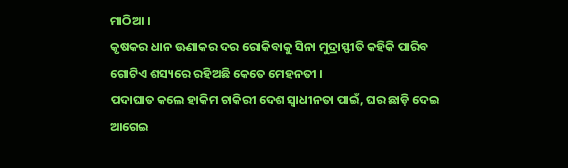ମାଠିଆ ।
କୃଷକର ଧାନ ଊଣାକର ଦର ରୋକିବାକୁ ସିନା ମୁଦ୍ରାସ୍ଫୀତି କହିକି ପାରିବ ଗୋଟିଏ ଶସ୍ୟରେ ରହିଅଛି କେତେ ମେହନତୀ ।
ପଦାଘାତ କଲେ ହାକିମ ଚାକିରୀ ଦେଶ ସ୍ୱାଧୀନତା ପାଇଁ, ଘର ଛାଡ଼ି ଦେଇ ଆଗେଇ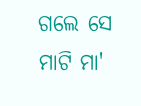ଗଲେ ସେ ମାଟି ମା'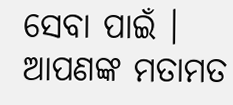ସେବା ପାଇଁ ।
ଆପଣଙ୍କ ମତାମତ